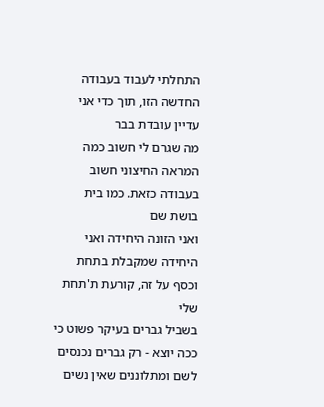התחלתי לעבוד בעבודה החדשה הזו, תוך כדי אני עדיין עובדת בבר
מה שגרם לי חשוב כמה המראה החיצוני חשוב בעבודה כזאת. כמו בית בושת שם
ואני הזונה היחידה ואני היחידה שמקבלת בתחת וכסף על זה, קורעת ת'תחת שלי
בשביל גברים בעיקר פשוט כי ככה יוצא - רק גברים נכנסים לשם ומתלוננים שאין נשים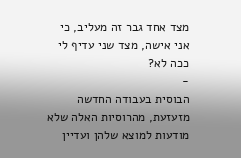מצד אחד גבר זה מעליב, כי אני אישה, מצד שני עדיף לי ככה לא?
-
הבוסית בעבודה החדשה מזעזעת, מהרוסיות האלה שלא מודעות למוצא שלהן ועדיין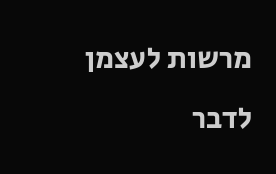מרשות לעצמן
לדבר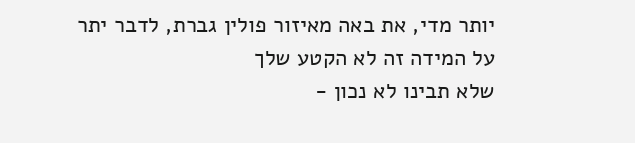יותר מדי, את באה מאיזור פולין גברת, לדבר יתר על המידה זה לא הקטע שלך
שלא תבינו לא נכון -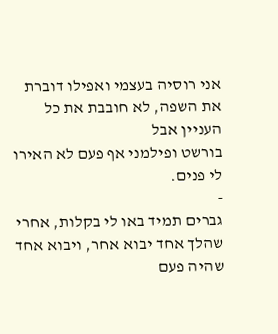אני רוסיה בעצמי ואפילו דוברת את השפה, לא חובבת את כל העניין אבל
בורשט ופילמני אף פעם לא האירו לי פנים.
-
גברים תמיד באו לי בקלות, אחרי שהלך אחד יבוא אחר, ויבוא אחד שהיה פעם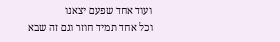ועוד אחד שפעם יצאנו
וכל אחד תמיד חוזר וגם זה שבא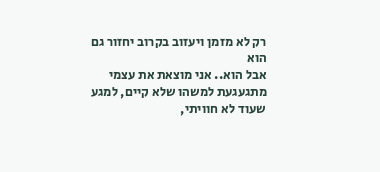רק לא מזמן ויעזוב בקרוב יחזור גם הוא
אבל הוא.. אני מוצאת את עצמי מתגעגעת למשהו שלא קיים, למגע שעוד לא חוויתי,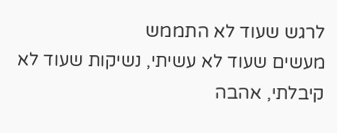לרגש שעוד לא התממש
מעשים שעוד לא עשיתי, נשיקות שעוד לא קיבלתי, אהבה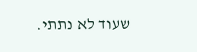שעוד לא נתתי.